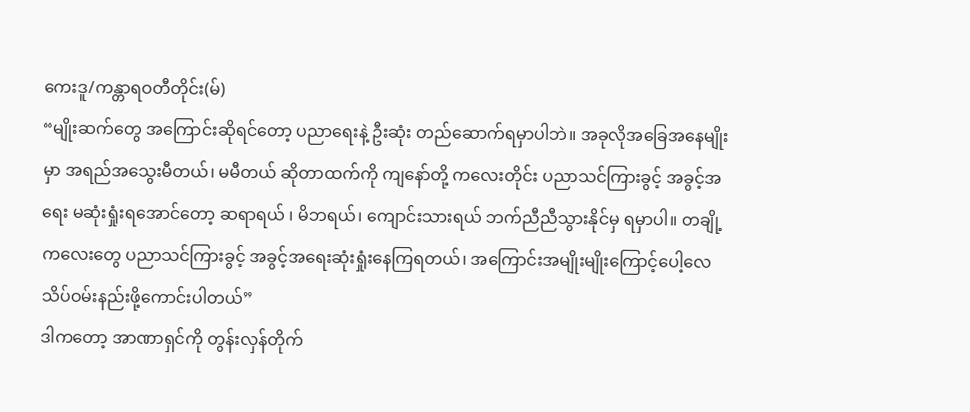ကေးဒူ/ကန္တာရဝတီတိုင်း(မ်)
“မျိုးဆက်တွေ အကြောင်းဆိုရင်တော့ ပညာရေးနဲ့ ဦးဆုံး တည်ဆောက်ရမှာပါဘဲ။ အခုလိုအခြေအနေမျိုးမှာ အရည်အသွေးမီတယ်၊ မမီတယ် ဆိုတာထက်ကို ကျနော်တို့ ကလေးတိုင်း ပညာသင်ကြားခွင့် အခွင့်အရေး မဆုံးရှုံးရအောင်တော့ ဆရာရယ် ၊ မိဘရယ်၊ ကျောင်းသားရယ် ဘက်ညီညီသွားနိုင်မှ ရမှာပါ။ တချို့ကလေးတွေ ပညာသင်ကြားခွင့် အခွင့်အရေးဆုံးရှုံးနေကြရတယ်၊ အကြောင်းအမျိုးမျိုးကြောင့်ပေါ့လေ သိပ်ဝမ်းနည်းဖို့ကောင်းပါတယ်”
ဒါကတော့ အာဏာရှင်ကို တွန်းလှန်တိုက်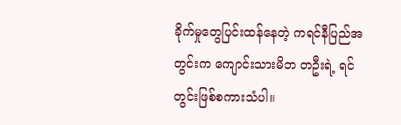ခိုက်မှုတွေပြင်းထန်နေတဲ့ ကရင်နီပြည်အတွင်းက ကျောင်းသားမိဘ တဦးရဲ့ ရင်တွင်းဖြစ်စကားသံပါ။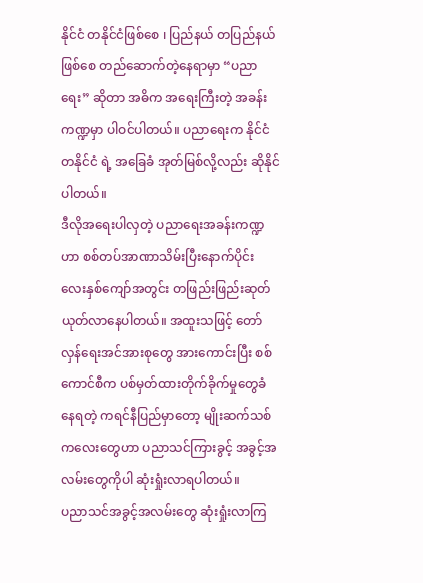နိုင်ငံ တနိုင်ငံဖြစ်စေ ၊ ပြည်နယ် တပြည်နယ် ဖြစ်စေ တည်ဆောက်တဲ့နေရာမှာ “ပညာရေး” ဆိုတာ အဓိက အရေးကြီးတဲ့ အခန်းကဏ္ဍမှာ ပါဝင်ပါတယ်။ ပညာရေးက နိုင်ငံ တနိုင်ငံ ရဲ့ အခြေခံ အုတ်မြစ်လို့လည်း ဆိုနိုင်ပါတယ်။
ဒီလိုအရေးပါလှတဲ့ ပညာရေးအခန်းကဏ္ဍဟာ စစ်တပ်အာဏာသိမ်းပြီးနောက်ပိုင်း လေးနှစ်ကျော်အတွင်း တဖြည်းဖြည်းဆုတ်ယုတ်လာနေပါတယ်။ အထူးသဖြင့် တော်လှန်ရေးအင်အားစုတွေ အားကောင်းပြီး စစ်ကောင်စီက ပစ်မှတ်ထားတိုက်ခိုက်မှုတွေခံနေရတဲ့ ကရင်နီပြည်မှာတော့ မျိုးဆက်သစ်ကလေးတွေဟာ ပညာသင်ကြားခွင့် အခွင့်အလမ်းတွေကိုပါ ဆုံးရှုံးလာရပါတယ်။
ပညာသင်အခွင့်အလမ်းတွေ ဆုံးရှုံးလာကြ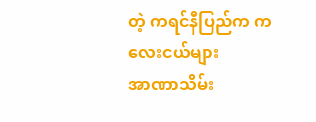တဲ့ ကရင်နီပြည်က ကလေးငယ်များ
အာဏာသိမ်း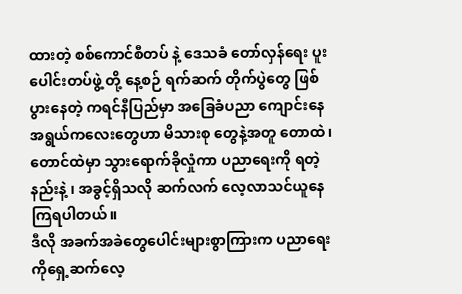ထားတဲ့ စစ်ကောင်စီတပ် နဲ့ ဒေသခံ တော်လှန်ရေး ပူးပေါင်းတပ်ဖွဲ့ တို့ နေ့စဉ် ရက်ဆက် တိုက်ပွဲတွေ ဖြစ်ပွားနေတဲ့ ကရင်နီပြည်မှာ အခြေခံပညာ ကျောင်းနေအရွယ်ကလေးတွေဟာ မိသားစု တွေနဲ့အတူ တောထဲ၊ တောင်ထဲမှာ သွားရောက်ခိုလှုံကာ ပညာရေးကို ရတဲ့နည်းနဲ့ ၊ အခွင့်ရှိသလို ဆက်လက် လေ့လာသင်ယူနေကြရပါတယ်။
ဒီလို အခက်အခဲတွေပေါင်းများစွာကြားက ပညာရေးကိုရှေ့ဆက်လေ့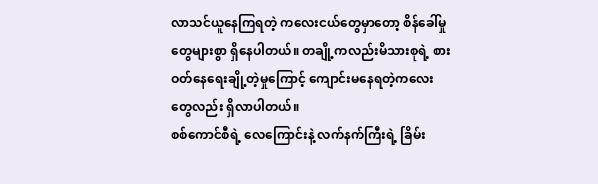လာသင်ယူနေကြရတဲ့ ကလေးငယ်တွေမှာတော့ စိန်ခေါ်မှုတွေများစွာ ရှိနေပါတယ်။ တချို့ကလည်းမိသားစုရဲ့ စားဝတ်နေရေးချို့တဲ့မှုကြောင့် ကျောင်းမနေရတဲ့ကလေးတွေလည်း ရှိလာပါတယ်။
စစ်ကောင်စီရဲ့ လေကြောင်းနဲ့ လက်နက်ကြီးရဲ့ ခြိမ်း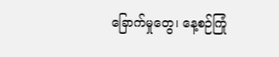ခြောက်မှုတွေ၊ နေ့စဉ်ကြုံ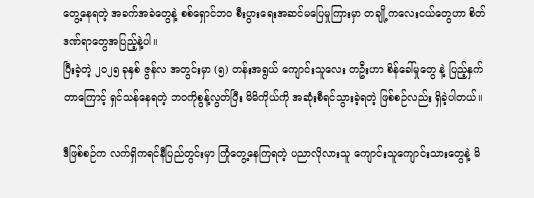တွေ့နေရတဲ့ အခက်အခဲတွေနဲ့ စစ်ရှောင်ဘဝ စီးပွားရေးအဆင်မပြေမှုကြားမှာ တချို့ကလေးငယ်တွေဟာ စိတ်ဒဏ်ရာတွေအပြည့်နဲ့ပါ။
ပြီးခဲ့တဲ့ ၂၀၂၅ ခုနှစ် ဇွန်လ အတွင်းမှာ (၅) တန်းအရွယ် ကျောင်းသူလေး တဦးဟာ စိန်ခေါ်မှုတွေ နဲ့ ပြည့်နှက်တာကြောင့် ရှင်သန်နေရတဲ့ ဘဝကိုစွန့်လွတ်ပြီး မိမိကိုယ်ကို အဆုံးစီရင်သွားခဲ့ရတဲ့ ဖြစ်စဉ်လည်း ရှိခဲ့ပါတယ်။

ဒီဖြစ်စဉ်က လက်ရှိကရင်နီပြည်တွင်းမှာ ကြုံတွေ့နေကြရတဲ့ ပညာလိုလားသူ ကျောင်းသူကျောင်းသားတွေနဲ့ မိ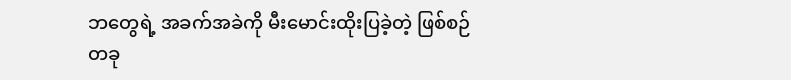ဘတွေရဲ့ အခက်အခဲကို မီးမောင်းထိုးပြခဲ့တဲ့ ဖြစ်စဉ်တခု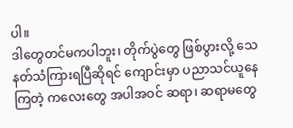ပါ။
ဒါတွေတင်မကပါဘူး၊ တိုက်ပွဲတွေ ဖြစ်ပွားလို့ သေနတ်သံကြားရပြီဆိုရင် ကျောင်းမှာ ပညာသင်ယူနေကြတဲ့ ကလေးတွေ အပါအဝင် ဆရာ၊ ဆရာမတွေ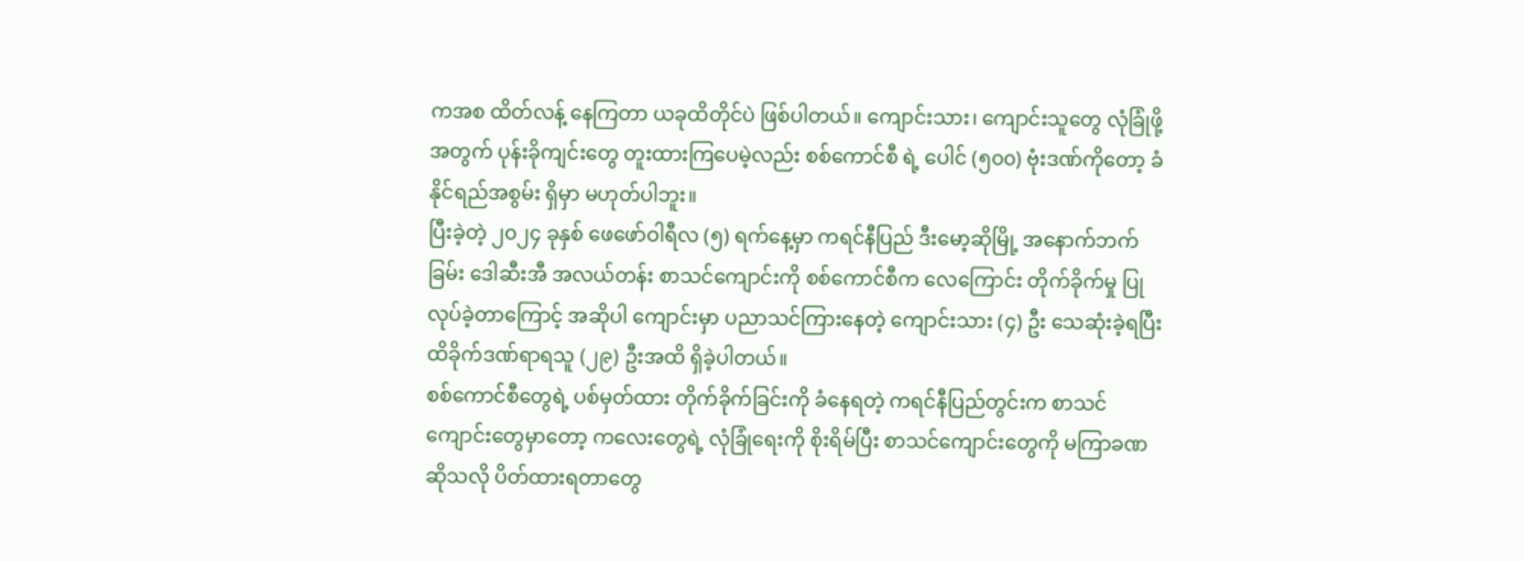ကအစ ထိတ်လန့် နေကြတာ ယခုထိတိုင်ပဲ ဖြစ်ပါတယ်။ ကျောင်းသား၊ ကျောင်းသူတွေ လုံခြုံဖို့ အတွက် ပုန်းခိုကျင်းတွေ တူးထားကြပေမဲ့လည်း စစ်ကောင်စီ ရဲ့ ပေါင် (၅၀၀) ဗုံးဒဏ်ကိုတော့ ခံနိုင်ရည်အစွမ်း ရှိမှာ မဟုတ်ပါဘူး။
ပြီးခဲ့တဲ့ ၂၀၂၄ ခုနှစ် ဖေဖော်ဝါရီလ (၅) ရက်နေ့မှာ ကရင်နီပြည် ဒီးမော့ဆိုမြို့ အနောက်ဘက်ခြမ်း ဒေါဆီးအီ အလယ်တန်း စာသင်ကျောင်းကို စစ်ကောင်စီက လေကြောင်း တိုက်ခိုက်မှု ပြုလုပ်ခဲ့တာကြောင့် အဆိုပါ ကျောင်းမှာ ပညာသင်ကြားနေတဲ့ ကျောင်းသား (၄) ဦး သေဆုံးခဲ့ရပြီး ထိခိုက်ဒဏ်ရာရသူ (၂၉) ဦးအထိ ရှိခဲ့ပါတယ်။
စစ်ကောင်စီတွေရဲ့ ပစ်မှတ်ထား တိုက်ခိုက်ခြင်းကို ခံနေရတဲ့ ကရင်နီပြည်တွင်းက စာသင်ကျောင်းတွေမှာတော့ ကလေးတွေရဲ့ လုံခြုံရေးကို စိုးရိမ်ပြီး စာသင်ကျောင်းတွေကို မကြာခဏ ဆိုသလို ပိတ်ထားရတာတွေ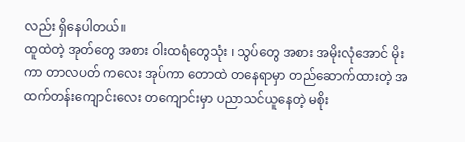လည်း ရှိနေပါတယ်။
ထူထဲတဲ့ အုတ်တွေ အစား ဝါးထရံတွေသုံး ၊ သွပ်တွေ အစား အမိုးလုံအောင် မိုးကာ တာလပတ် ကလေး အုပ်ကာ တောထဲ တနေရာမှာ တည်ဆောက်ထားတဲ့ အထက်တန်းကျောင်းလေး တကျောင်းမှာ ပညာသင်ယူနေတဲ့ မစိုး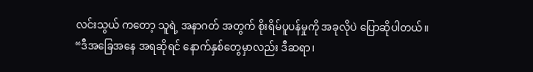လင်းသွယ် ကတော့ သူရဲ့ အနာဂတ် အတွက် စိုးရိမ်ပူပန်မှုကို အခုလိုပဲ ပြောဆိုပါတယ်။
“ဒီအခြေအနေ အရဆိုရင် နောက်နှစ်တွေမှာလည်း ဒီဆရာ၊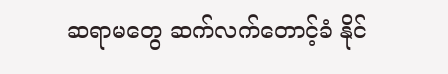ဆရာမတွေ ဆက်လက်တောင့်ခံ နိုင်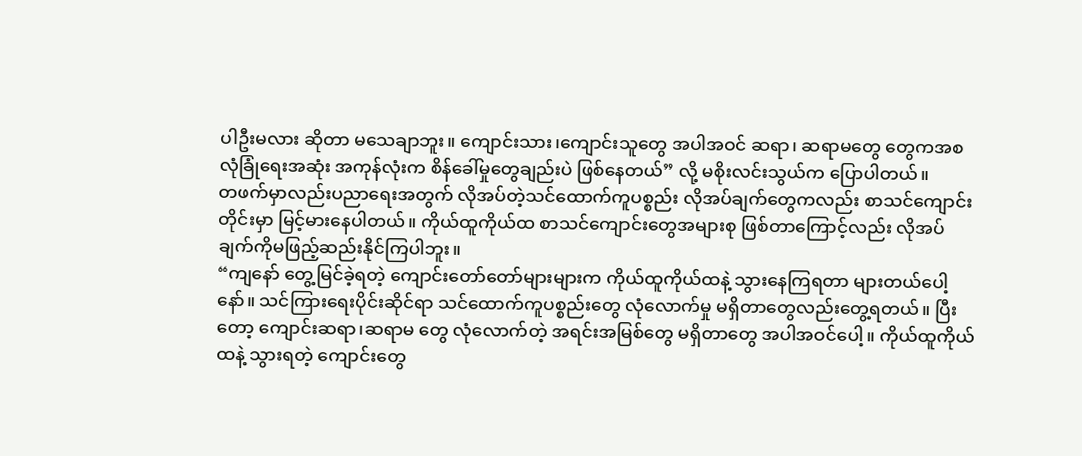ပါဦးမလား ဆိုတာ မသေချာဘူး။ ကျောင်းသား၊ကျောင်းသူတွေ အပါအဝင် ဆရာ၊ ဆရာမတွေ တွေကအစ လုံခြုံရေးအဆုံး အကုန်လုံးက စိန်ခေါ်မှုတွေချည်းပဲ ဖြစ်နေတယ်” လို့ မစိုးလင်းသွယ်က ပြောပါတယ်။
တဖက်မှာလည်းပညာရေးအတွက် လိုအပ်တဲ့သင်ထောက်ကူပစ္စည်း လိုအပ်ချက်တွေကလည်း စာသင်ကျောင်းတိုင်းမှာ မြင့်မားနေပါတယ်။ ကိုယ်ထူကိုယ်ထ စာသင်ကျောင်းတွေအများစု ဖြစ်တာကြောင့်လည်း လိုအပ်ချက်ကိုမဖြည့်ဆည်းနိုင်ကြပါဘူး။
“ကျနော် တွေ့မြင်ခဲ့ရတဲ့ ကျောင်းတော်တော်များများက ကိုယ်ထူကိုယ်ထနဲ့ သွားနေကြရတာ များတယ်ပေါ့နော်။ သင်ကြားရေးပိုင်းဆိုင်ရာ သင်ထောက်ကူပစ္စည်းတွေ လုံလောက်မှု မရှိတာတွေလည်းတွေ့ရတယ်။ ပြီးတော့ ကျောင်းဆရာ၊ဆရာမ တွေ လုံလောက်တဲ့ အရင်းအမြစ်တွေ မရှိတာတွေ အပါအဝင်ပေါ့။ ကိုယ်ထူကိုယ်ထနဲ့ သွားရတဲ့ ကျောင်းတွေ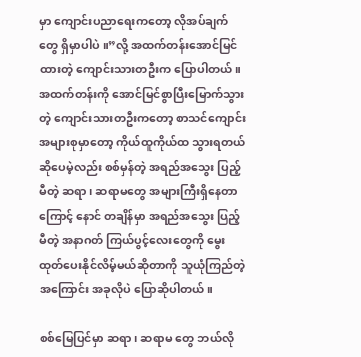မှာ ကျောင်းပညာရေးကတော့ လိုအပ်ချက်တွေ ရှိမှာပါပဲ ။”လို့ အထက်တန်းအောင်မြင်ထားတဲ့ ကျောင်းသားတဦးက ပြောပါတယ်။
အထက်တန်းကို အောင်မြင်စွာပြီးမြောက်သွားတဲ့ ကျောင်းသားတဦးကတော့ စာသင်ကျောင်း အများစုမှာတော့ ကိုယ်ထူကိုယ်ထ သွားရတယ်ဆိုပေမဲ့လည်း စစ်မှန်တဲ့ အရည်အသွေး ပြည့်မီတဲ့ ဆရာ၊ ဆရာမတွေ အများကြီးရှိနေတာကြောင့် နောင် တချိန်မှာ အရည်အသွေး ပြည့်မီတဲ့ အနာဂတ် ကြယ်ပွင့်လေးတွေကို မွေးထုတ်ပေးနိုင်လိမ့်မယ်ဆိုတာကို သူယုံကြည်တဲ့အကြောင်း အခုလိုပဲ ပြောဆိုပါတယ်။

စစ်မြေပြင်မှာ ဆရာ၊ ဆရာမ တွေ ဘယ်လို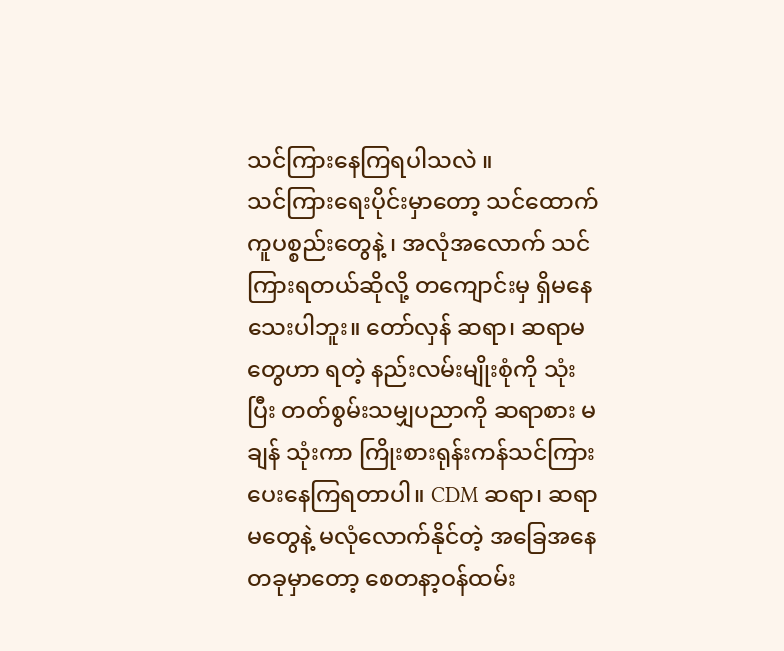သင်ကြားနေကြရပါသလဲ ။
သင်ကြားရေးပိုင်းမှာတော့ သင်ထောက်ကူပစ္စည်းတွေနဲ့ ၊ အလုံအလောက် သင်ကြားရတယ်ဆိုလို့ တကျောင်းမှ ရှိမနေသေးပါဘူး။ တော်လှန် ဆရာ၊ ဆရာမတွေဟာ ရတဲ့ နည်းလမ်းမျိုးစုံကို သုံးပြီး တတ်စွမ်းသမျှပညာကို ဆရာစား မချန် သုံးကာ ကြိုးစားရုန်းကန်သင်ကြားပေးနေကြရတာပါ။ CDM ဆရာ၊ ဆရာမတွေနဲ့ မလုံလောက်နိုင်တဲ့ အခြေအနေတခုမှာတော့ စေတနာ့ဝန်ထမ်း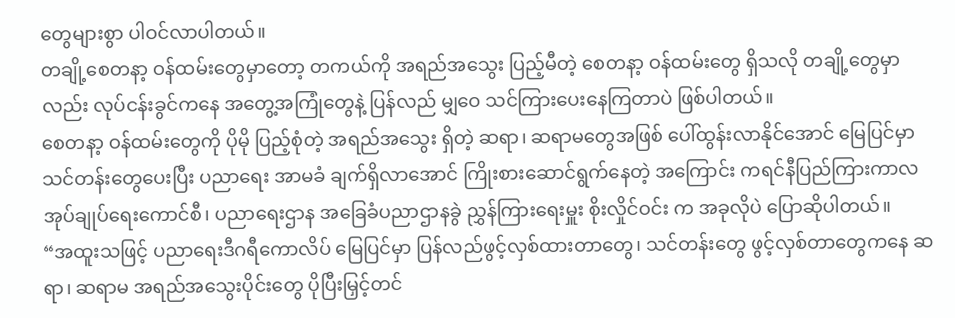တွေများစွာ ပါဝင်လာပါတယ်။
တချို့စေတနာ့ ဝန်ထမ်းတွေမှာတော့ တကယ်ကို အရည်အသွေး ပြည့်မီတဲ့ စေတနာ့ ဝန်ထမ်းတွေ ရှိသလို တချို့တွေမှာလည်း လုပ်ငန်းခွင်ကနေ အတွေ့အကြုံတွေနဲ့ ပြန်လည် မျှဝေ သင်ကြားပေးနေကြတာပဲ ဖြစ်ပါတယ်။
စေတနာ့ ဝန်ထမ်းတွေကို ပိုမို ပြည့်စုံတဲ့ အရည်အသွေး ရှိတဲ့ ဆရာ၊ ဆရာမတွေအဖြစ် ပေါ်ထွန်းလာနိုင်အောင် မြေပြင်မှာ သင်တန်းတွေပေးပြီး ပညာရေး အာမခံ ချက်ရှိလာအောင် ကြိုးစားဆောင်ရွက်နေတဲ့ အကြောင်း ကရင်နီပြည်ကြားကာလ အုပ်ချုပ်ရေးကောင်စီ၊ ပညာရေးဌာန အခြေခံပညာဌာနခွဲ ညွှန်ကြားရေးမှူး စိုးလှိုင်ဝင်း က အခုလိုပဲ ပြောဆိုပါတယ်။
“အထူးသဖြင့် ပညာရေးဒီဂရီကောလိပ် မြေပြင်မှာ ပြန်လည်ဖွင့်လှစ်ထားတာတွေ၊ သင်တန်းတွေ ဖွင့်လှစ်တာတွေကနေ ဆရာ၊ ဆရာမ အရည်အသွေးပိုင်းတွေ ပိုပြီးမြှင့်တင်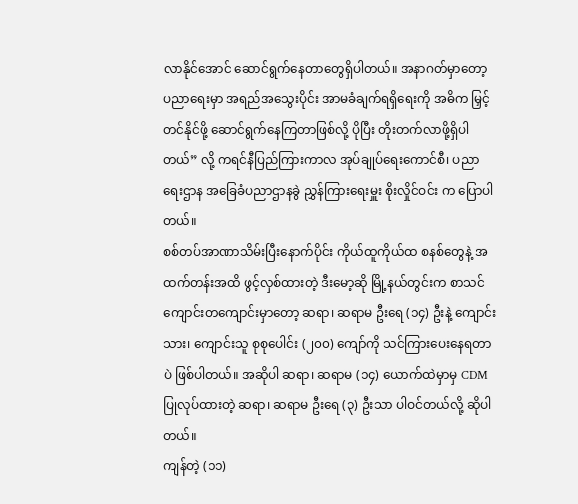လာနိုင်အောင် ဆောင်ရွက်နေတာတွေရှိပါတယ်။ အနာဂတ်မှာတော့ ပညာရေးမှာ အရည်အသွေးပိုင်း အာမခံချက်ရရှိရေးကို အဓိက မြှင့်တင်နိုင်ဖို့ ဆောင်ရွက်နေကြတာဖြစ်လို့ ပိုပြီး တိုးတက်လာဖို့ရှိပါတယ်” လို့ ကရင်နီပြည်ကြားကာလ အုပ်ချုပ်ရေးကောင်စီ၊ ပညာရေးဌာန အခြေခံပညာဌာနခွဲ ညွှန်ကြားရေးမှူး စိုးလှိုင်ဝင်း က ပြောပါတယ်။
စစ်တပ်အာဏာသိမ်းပြီးနောက်ပိုင်း ကိုယ်ထူကိုယ်ထ စနစ်တွေနဲ့ အထက်တန်းအထိ ဖွင့်လှစ်ထားတဲ့ ဒီးမော့ဆို မြို့နယ်တွင်းက စာသင်ကျောင်းတကျောင်းမှာတော့ ဆရာ၊ ဆရာမ ဦးရေ (၁၄) ဦးနဲ့ ကျောင်းသား၊ ကျောင်းသူ စုစုပေါင်း (၂၀၀) ကျော်ကို သင်ကြားပေးနေရတာပဲ ဖြစ်ပါတယ်။ အဆိုပါ ဆရာ၊ ဆရာမ (၁၄) ယောက်ထဲမှာမှ CDM ပြုလုပ်ထားတဲ့ ဆရာ၊ ဆရာမ ဦးရေ (၃) ဦးသာ ပါဝင်တယ်လို့ ဆိုပါတယ်။
ကျန်တဲ့ (၁၁)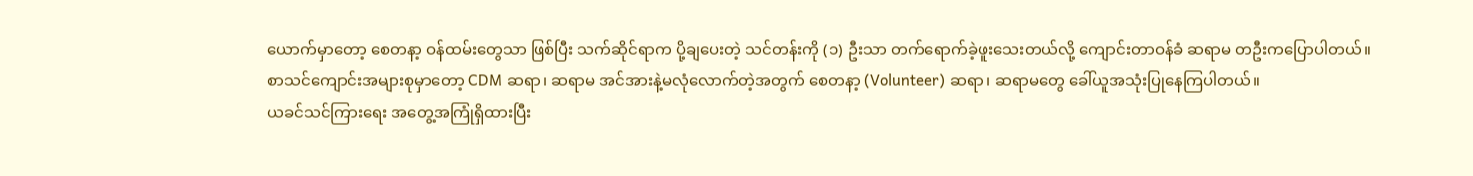ယောက်မှာတော့ စေတနာ့ ဝန်ထမ်းတွေသာ ဖြစ်ပြီး သက်ဆိုင်ရာက ပို့ချပေးတဲ့ သင်တန်းကို (၁) ဦးသာ တက်ရောက်ခဲ့ဖူးသေးတယ်လို့ ကျောင်းတာဝန်ခံ ဆရာမ တဦးကပြောပါတယ်။
စာသင်ကျောင်းအများစုမှာတော့ CDM ဆရာ၊ ဆရာမ အင်အားနဲ့မလုံလောက်တဲ့အတွက် စေတနာ့ (Volunteer) ဆရာ၊ ဆရာမတွေ ခေါ်ယူအသုံးပြုနေကြပါတယ်။
ယခင်သင်ကြားရေး အတွေ့အကြုံရှိထားပြီး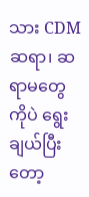သား CDM ဆရာ၊ ဆရာမတွေကိုပဲ ရွေးချယ်ပြီးတော့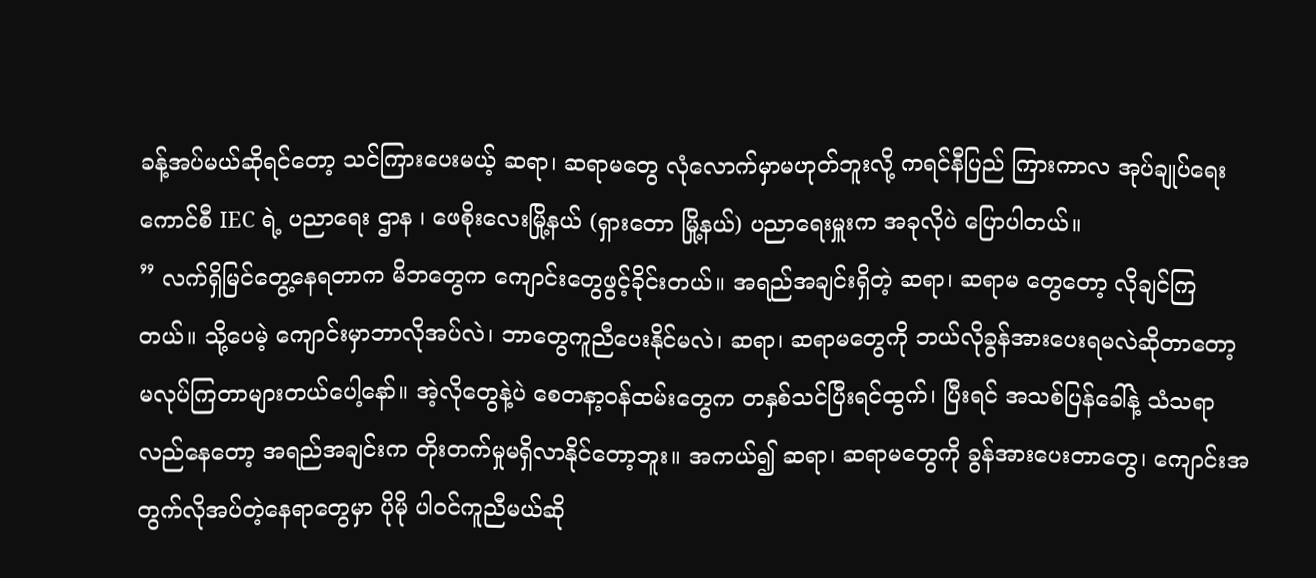ခန့်အပ်မယ်ဆိုရင်တော့ သင်ကြားပေးမယ့် ဆရာ၊ ဆရာမတွေ လုံလောက်မှာမဟုတ်ဘူးလို့ ကရင်နီပြည် ကြားကာလ အုပ်ချုပ်ရေး ကောင်စီ IEC ရဲ့ ပညာရေး ဌာန ၊ ဖေစိုးလေးမြို့နယ် (ရှားတော မြို့နယ်) ပညာရေးမှူးက အခုလိုပဲ ပြောပါတယ်။
” လက်ရှိမြင်တွေ့နေရတာက မိဘတွေက ကျောင်းတွေဖွင့်ခိုင်းတယ်။ အရည်အချင်းရှိတဲ့ ဆရာ၊ ဆရာမ တွေတော့ လိုချင်ကြတယ်။ သို့ပေမဲ့ ကျောင်းမှာဘာလိုအပ်လဲ၊ ဘာတွေကူညီပေးနိုင်မလဲ၊ ဆရာ၊ ဆရာမတွေကို ဘယ်လိုခွန်အားပေးရမလဲဆိုတာတော့ မလုပ်ကြတာများတယ်ပေါ့နော်။ အဲ့လိုတွေနဲ့ပဲ စေတနာ့ဝန်ထမ်းတွေက တနှစ်သင်ပြီးရင်ထွက်၊ ပြီးရင် အသစ်ပြန်ခေါ်နဲ့ သံသရာလည်နေတော့ အရည်အချင်းက တိုးတက်မှုမရှိလာနိုင်တော့ဘူး။ အကယ်၍ ဆရာ၊ ဆရာမတွေကို ခွန်အားပေးတာတွေ၊ ကျောင်းအတွက်လိုအပ်တဲ့နေရာတွေမှာ ပိုမို ပါဝင်ကူညီမယ်ဆို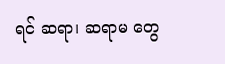ရင် ဆရာ၊ ဆရာမ တွေ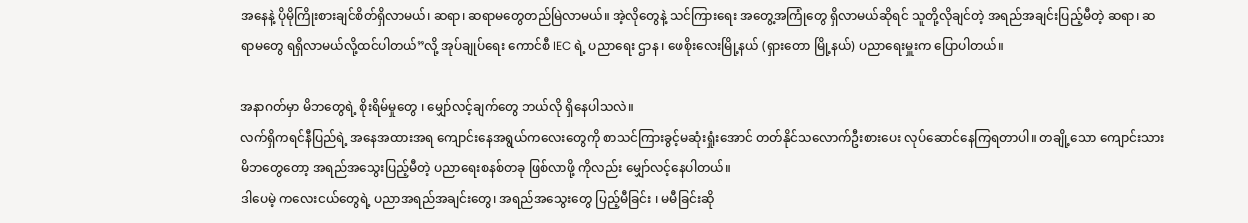အနေနဲ့ ပိုမိုကြိုးစားချင်စိတ်ရှိလာမယ်၊ ဆရာ၊ ဆရာမတွေတည်မြဲလာမယ်။ အဲ့လိုတွေနဲ့ သင်ကြားရေး အတွေ့အကြုံတွေ ရှိလာမယ်ဆိုရင် သူတို့လိုချင်တဲ့ အရည်အချင်းပြည့်မီတဲ့ ဆရာ၊ ဆရာမတွေ ရရှိလာမယ်လို့ထင်ပါတယ်”လို့ အုပ်ချုပ်ရေး ကောင်စီ IEC ရဲ့ ပညာရေး ဌာန ၊ ဖေစိုးလေးမြို့နယ် (ရှားတော မြို့နယ်) ပညာရေးမှူးက ပြောပါတယ်။

အနာဂတ်မှာ မိဘတွေရဲ့ စိုးရိမ်မှုတွေ ၊ မျှော်လင့်ချက်တွေ ဘယ်လို ရှိနေပါသလဲ။
လက်ရှိကရင်နီပြည်ရဲ့ အနေအထားအရ ကျောင်းနေအရွယ်ကလေးတွေကို စာသင်ကြားခွင့်မဆုံးရှုံးအောင် တတ်နိုင်သလောက်ဦးစားပေး လုပ်ဆောင်နေကြရတာပါ။ တချို့သော ကျောင်းသား မိဘတွေတော့ အရည်အသွေးပြည့်မီတဲ့ ပညာရေးစနစ်တခု ဖြစ်လာဖို့ ကိုလည်း မျှော်လင့်နေပါတယ်။
ဒါပေမဲ့ ကလေးငယ်တွေရဲ့ ပညာအရည်အချင်းတွေ၊ အရည်အသွေးတွေ ပြည့်မီခြင်း ၊ မမီခြင်းဆို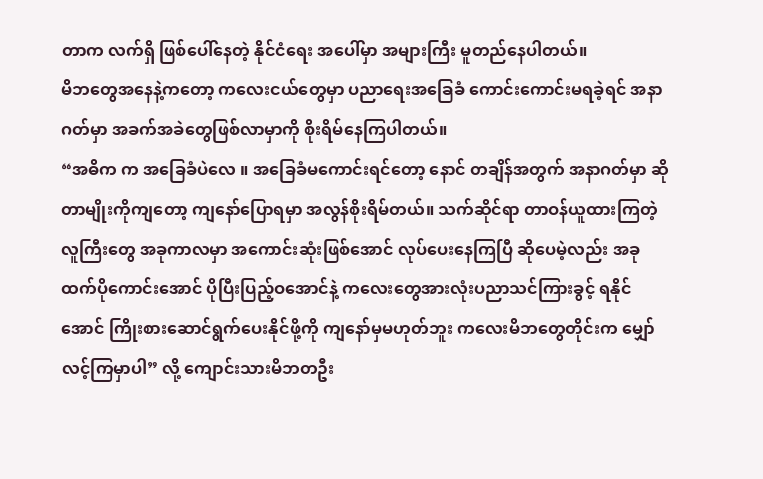တာက လက်ရှိ ဖြစ်ပေါ်နေတဲ့ နိုင်ငံရေး အပေါ်မှာ အများကြီး မူတည်နေပါတယ်။
မိဘတွေအနေနဲ့ကတော့ ကလေးငယ်တွေမှာ ပညာရေးအခြေခံ ကောင်းကောင်းမရခဲ့ရင် အနာဂတ်မှာ အခက်အခဲတွေဖြစ်လာမှာကို စိုးရိမ်နေကြပါတယ်။
“အဓိက က အခြေခံပဲလေ ။ အခြေခံမကောင်းရင်တော့ နောင် တချိန်အတွက် အနာဂတ်မှာ ဆိုတာမျိုးကိုကျတော့ ကျနော်ပြောရမှာ အလွန်စိုးရိမ်တယ်။ သက်ဆိုင်ရာ တာဝန်ယူထားကြတဲ့ လူကြီးတွေ အခုကာလမှာ အကောင်းဆုံးဖြစ်အောင် လုပ်ပေးနေကြပြီ ဆိုပေမဲ့လည်း အခုထက်ပိုကောင်းအောင် ပိုပြီးပြည့်ဝအောင်နဲ့ ကလေးတွေအားလုံးပညာသင်ကြားခွင့် ရနိုင်အောင် ကြိုးစားဆောင်ရွက်ပေးနိုင်ဖို့ကို ကျနော်မှမဟုတ်ဘူး ကလေးမိဘတွေတိုင်းက မျှော်လင့်ကြမှာပါ” လို့ ကျောင်းသားမိဘတဦး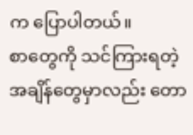က ပြောပါတယ်။
စာတွေကို သင်ကြားရတဲ့ အချိန်တွေမှာလည်း တော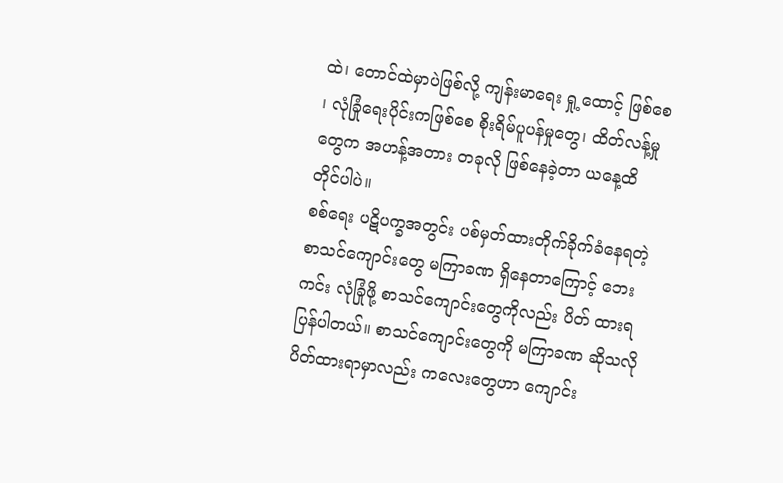ထဲ၊ တောင်ထဲမှာပဲဖြစ်လို့ ကျန်းမာရေး ရှု့ထောင့် ဖြစ်စေ ၊ လုံခြုံရေးပိုင်းကဖြစ်စေ စိုးရိမ်ပူပန်မှုတွေ၊ ထိတ်လန့်မှုတွေက အဟန့်အတား တခုလို ဖြစ်နေခဲ့တာ ယနေ့ထိ တိုင်ပါပဲ။
စစ်ရေး ပဋိပက္ခအတွင်း ပစ်မှတ်ထားတိုက်ခိုက်ခံနေရတဲ့ စာသင်ကျောင်းတွေ မကြာခဏ ရှိနေတာကြောင့် ဘေးကင်း လုံခြုံဖို့ စာသင်ကျောင်းတွေကိုလည်း ပိတ် ထားရပြန်ပါတယ်။ စာသင်ကျောင်းတွေကို မကြာခဏ ဆိုသလို ပိတ်ထားရာမှာလည်း ကလေးတွေဟာ ကျောင်း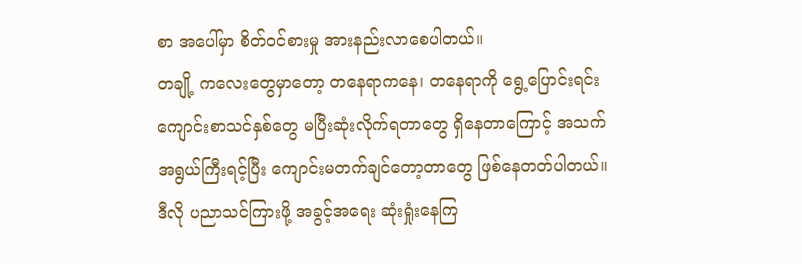စာ အပေါ်မှာ စိတ်ဝင်စားမှု အားနည်းလာစေပါတယ်။
တချို့ ကလေးတွေမှာတော့ တနေရာကနေ၊ တနေရာကို ရွေ့ပြောင်းရင်း ကျောင်းစာသင်နှစ်တွေ မပြီးဆုံးလိုက်ရတာတွေ ရှိနေတာကြောင့် အသက်အရွယ်ကြီးရင့်ပြီး ကျောင်းမတက်ချင်တော့တာတွေ ဖြစ်နေတတ်ပါတယ်။
ဒီလို ပညာသင်ကြားဖို့ အခွင့်အရေး ဆုံးရှုံးနေကြ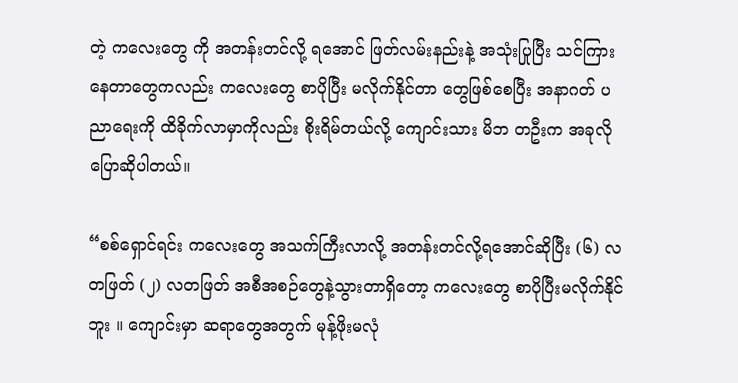တဲ့ ကလေးတွေ ကို အတန်းတင်လို့ ရအောင် ဖြတ်လမ်းနည်းနဲ့ အသုံးပြုပြီး သင်ကြားနေတာတွေကလည်း ကလေးတွေ စာပိုပြီး မလိုက်နိုင်တာ တွေဖြစ်စေပြီး အနာဂတ် ပညာရေးကို ထိခိုက်လာမှာကိုလည်း စိုးရိမ်တယ်လို့ ကျောင်းသား မိဘ တဦးက အခုလို ပြောဆိုပါတယ်။

“စစ်ရှောင်ရင်း ကလေးတွေ အသက်ကြီးလာလို့ အတန်းတင်လို့ရအောင်ဆိုပြီး (၆) လတဖြတ် (၂) လတဖြတ် အစီအစဉ်တွေနဲ့သွားတာရှိတော့ ကလေးတွေ စာပိုပြီးမလိုက်နိုင်ဘူး ။ ကျောင်းမှာ ဆရာတွေအတွက် မုန့်ဖိုးမလုံ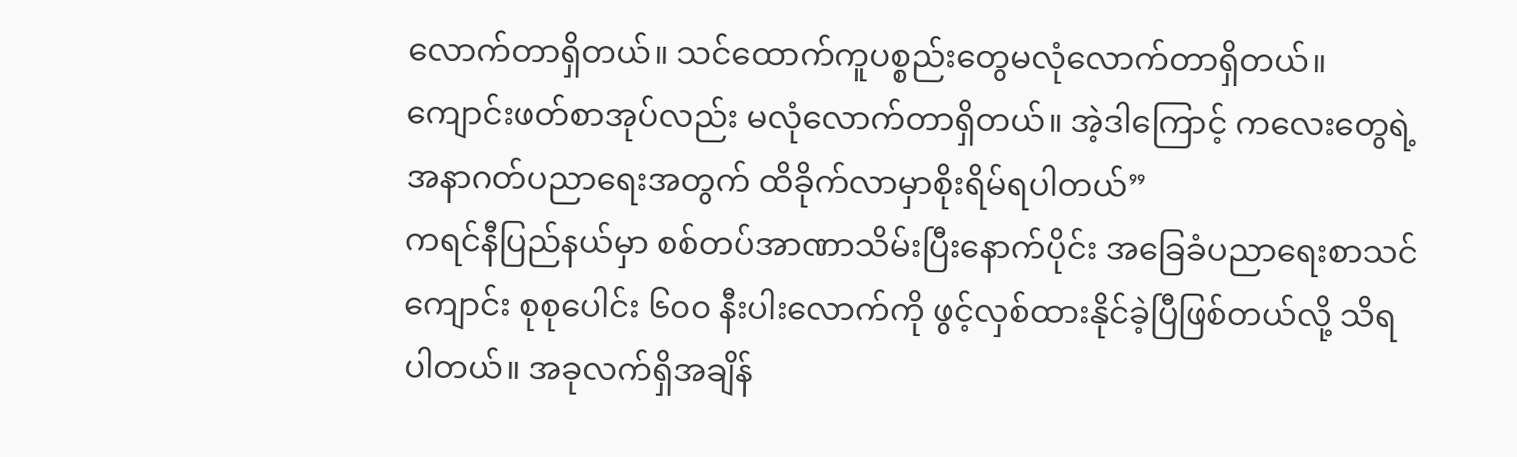လောက်တာရှိတယ်။ သင်ထောက်ကူပစ္စည်းတွေမလုံလောက်တာရှိတယ်။ ကျောင်းဖတ်စာအုပ်လည်း မလုံလောက်တာရှိတယ်။ အဲ့ဒါကြောင့် ကလေးတွေရဲ့ အနာဂတ်ပညာရေးအတွက် ထိခိုက်လာမှာစိုးရိမ်ရပါတယ်”
ကရင်နီပြည်နယ်မှာ စစ်တပ်အာဏာသိမ်းပြီးနောက်ပိုင်း အခြေခံပညာရေးစာသင်ကျောင်း စုစုပေါင်း ၆၀၀ နီးပါးလောက်ကို ဖွင့်လှစ်ထားနိုင်ခဲ့ပြီဖြစ်တယ်လို့ သိရပါတယ်။ အခုလက်ရှိအချိန်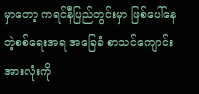မှာတော့ ကရင်နီပြည်တွင်းမှာ ဖြစ်ပေါ်နေတဲ့စစ်ရေးအရ အခြေခံ စာသင်ကျောင်းအားလုံးကို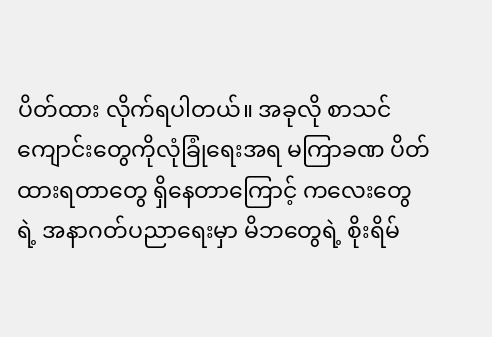ပိတ်ထား လိုက်ရပါတယ်။ အခုလို စာသင်ကျောင်းတွေကိုလုံခြုံရေးအရ မကြာခဏ ပိတ်ထားရတာတွေ ရှိနေတာကြောင့် ကလေးတွေရဲ့ အနာဂတ်ပညာရေးမှာ မိဘတွေရဲ့ စိုးရိမ်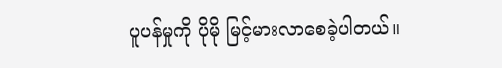ပူပန်မှုကို ပိုမို မြင့်မားလာစေခဲ့ပါတယ်။